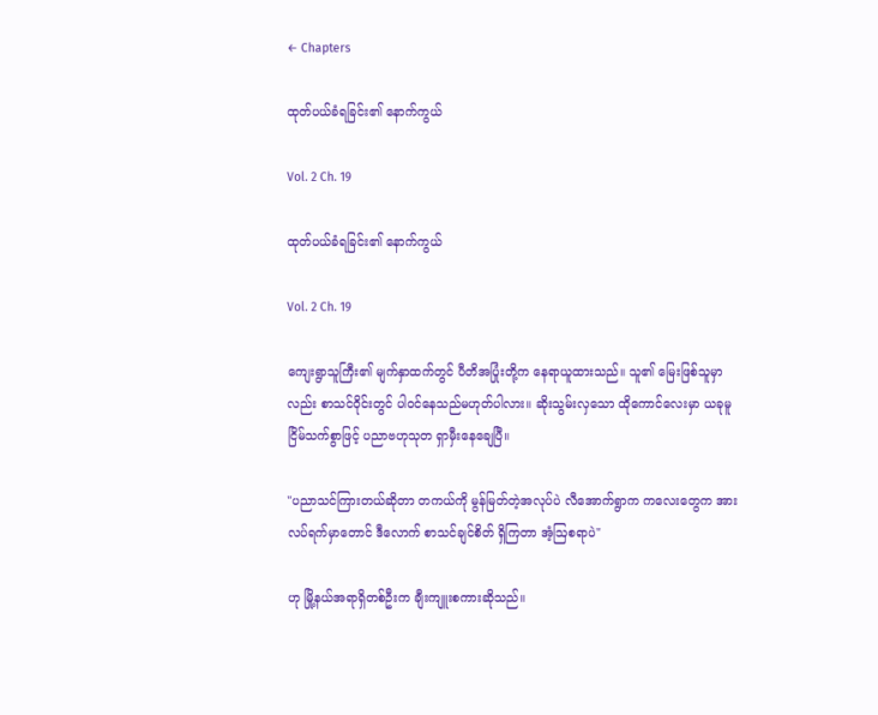← Chapters

ထုတ်ပယ်ခံရခြင်း၏ နောက်ကွယ်

Vol. 2 Ch. 19

ထုတ်ပယ်ခံရခြင်း၏ နောက်ကွယ်

Vol. 2 Ch. 19

ကျေးရွာသူကြီး၏ မျက်နှာထက်တွင် ပီတိအပြုံးတို့က နေရာယူထားသည်။ သူ၏ မြေးဖြစ်သူမှာလည်း စာသင်ဝိုင်းတွင် ပါဝင်နေသည်မဟုတ်ပါလား။ ဆိုးသွမ်းလှသော ထိုကောင်လေးမှာ ယခုမူ ငြိမ်သက်စွာဖြင့် ပညာဗဟုသုတ ရှာမှီးနေချေပြီ။

"ပညာသင်ကြားတယ်ဆိုတာ တကယ်ကို မွန်မြတ်တဲ့အလုပ်ပဲ လီအောက်ရွာက ကလေးတွေက အားလပ်ရက်မှာတောင် ဒီလောက် စာသင်ချင်စိတ် ရှိကြတာ အံ့ဩစရာပဲ"

ဟု မြို့နယ်အရာရှိတစ်ဦးက ချီးကျူးစကားဆိုသည်။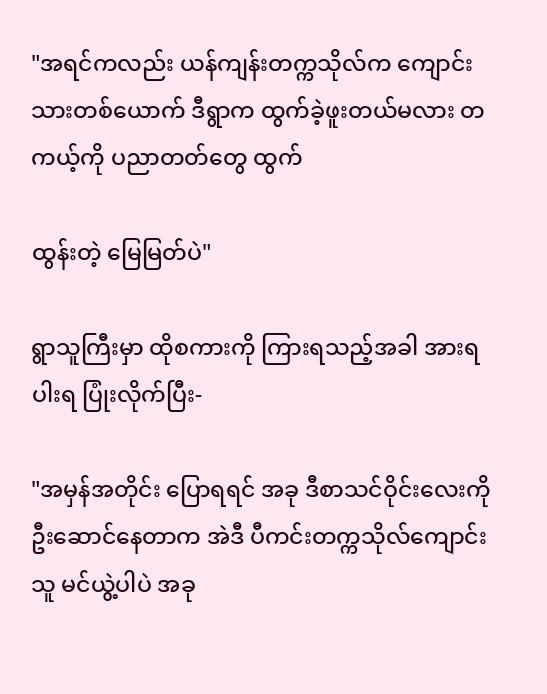"အရင်ကလည်း ယန်ကျန်းတက္ကသိုလ်က ကျောင်းသားတစ်ယောက် ဒီရွာက ထွက်ခဲ့ဖူးတယ်မလား တကယ့်ကို ပညာတတ်တွေ ထွက်

ထွန်းတဲ့ မြေမြတ်ပဲ"

ရွာသူကြီးမှာ ထိုစကားကို ကြားရသည့်အခါ အားရပါးရ ပြုံးလိုက်ပြီး-

"အမှန်အတိုင်း ပြောရရင် အခု ဒီစာသင်ဝိုင်းလေးကို ဦးဆောင်နေတာက အဲဒီ ပီကင်းတက္ကသိုလ်ကျောင်းသူ မင်ယွဲ့ပါပဲ အခု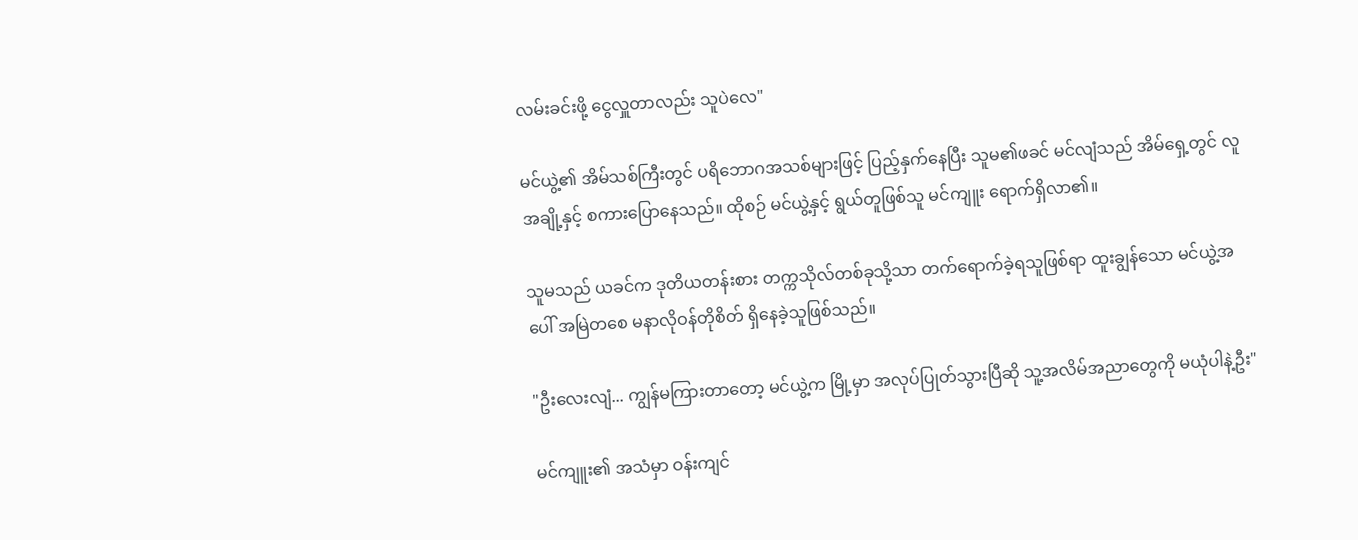လမ်းခင်းဖို့ ငွေလှူတာလည်း သူပဲလေ"

မင်ယွဲ့၏ အိမ်သစ်ကြီးတွင် ပရိဘောဂအသစ်များဖြင့် ပြည့်နှက်နေပြီး သူမ၏ဖခင် မင်လျံသည် အိမ်ရှေ့တွင် လူအချို့နှင့် စကားပြောနေသည်။ ထိုစဉ် မင်ယွဲ့နှင့် ရွယ်တူဖြစ်သူ မင်ကျူး ရောက်ရှိလာ၏။

သူမသည် ယခင်က ဒုတိယတန်းစား တက္ကသိုလ်တစ်ခုသို့သာ တက်ရောက်ခဲ့ရသူဖြစ်ရာ ထူးချွန်သော မင်ယွဲ့အပေါ် အမြဲတစေ မနာလိုဝန်တိုစိတ် ရှိနေခဲ့သူဖြစ်သည်။

"ဦးလေးလျံ... ကျွန်မကြားတာတော့ မင်ယွဲ့က မြို့မှာ အလုပ်ပြုတ်သွားပြီဆို သူ့အလိမ်အညာတွေကို မယုံပါနဲ့ဦး"

မင်ကျူး၏ အသံမှာ ဝန်းကျင်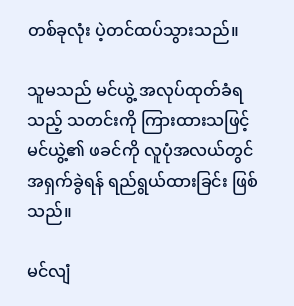တစ်ခုလုံး ပဲ့တင်ထပ်သွားသည်။

သူမသည် မင်ယွဲ့ အလုပ်ထုတ်ခံရသည့် သတင်းကို ကြားထားသဖြင့် မင်ယွဲ့၏ ဖခင်ကို လူပုံအလယ်တွင် အရှက်ခွဲရန် ရည်ရွယ်ထားခြင်း ဖြစ်သည်။

မင်လျံ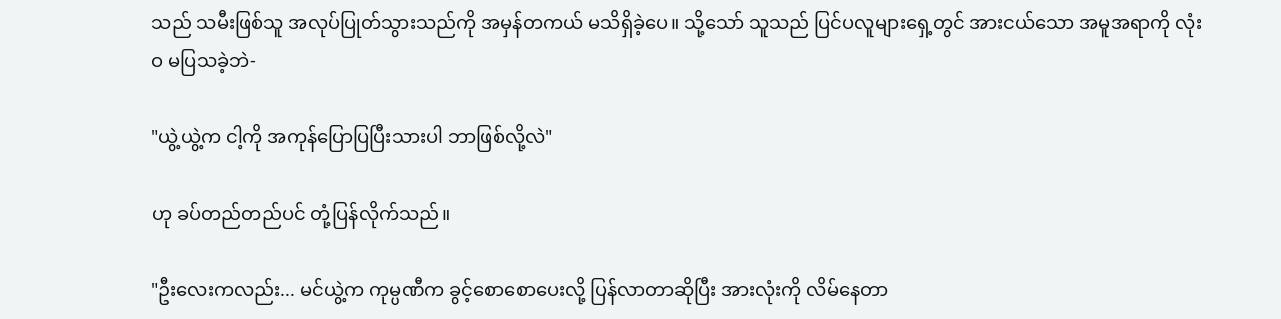သည် သမီးဖြစ်သူ အလုပ်ပြုတ်သွားသည်ကို အမှန်တကယ် မသိရှိခဲ့ပေ။ သို့သော် သူသည် ပြင်ပလူများရှေ့တွင် အားငယ်သော အမူအရာကို လုံးဝ မပြသခဲ့ဘဲ-

"ယွဲ့ယွဲ့က ငါ့ကို အကုန်ပြောပြပြီးသားပါ ဘာဖြစ်လို့လဲ"

ဟု ခပ်တည်တည်ပင် တုံ့ပြန်လိုက်သည်။

"ဦးလေးကလည်း... မင်ယွဲ့က ကုမ္ပဏီက ခွင့်စောစောပေးလို့ ပြန်လာတာဆိုပြီး အားလုံးကို လိမ်နေတာ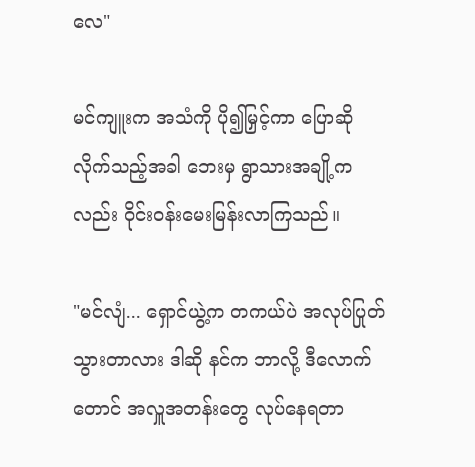လေ"

မင်ကျူးက အသံကို ပို၍မြှင့်ကာ ပြောဆိုလိုက်သည့်အခါ ဘေးမှ ရွာသားအချို့ကလည်း ဝိုင်းဝန်းမေးမြန်းလာကြသည်။

"မင်လျံ... ရှောင်ယွဲ့က တကယ်ပဲ အလုပ်ပြုတ်သွားတာလား ဒါဆို နင်က ဘာလို့ ဒီလောက်တောင် အလှူအတန်းတွေ လုပ်နေရတာ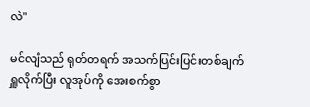လဲ"

မင်လျံသည် ရုတ်တရက် အသက်ပြင်းပြင်းတစ်ချက် ရှူလိုက်ပြီး လူအုပ်ကို အေးစက်စွာ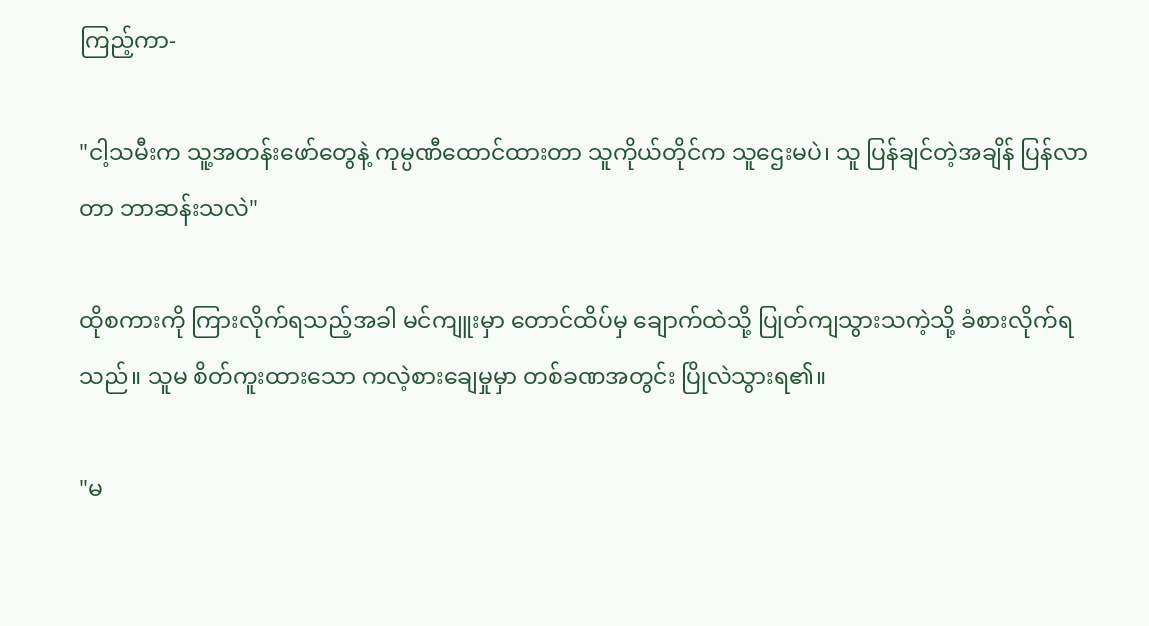ကြည့်ကာ-

"ငါ့သမီးက သူ့အတန်းဖော်တွေနဲ့ ကုမ္ပဏီထောင်ထားတာ သူကိုယ်တိုင်က သူဌေးမပဲ၊ သူ ပြန်ချင်တဲ့အချိန် ပြန်လာတာ ဘာဆန်းသလဲ"

ထိုစကားကို ကြားလိုက်ရသည့်အခါ မင်ကျူးမှာ တောင်ထိပ်မှ ချောက်ထဲသို့ ပြုတ်ကျသွားသကဲ့သို့ ခံစားလိုက်ရသည်။ သူမ စိတ်ကူးထားသော ကလဲ့စားချေမှုမှာ တစ်ခဏအတွင်း ပြိုလဲသွားရ၏။

"မ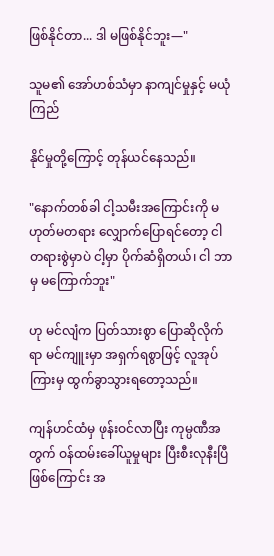ဖြစ်နိုင်တာ... ဒါ မဖြစ်နိုင်ဘူး—"

သူမ၏ အော်ဟစ်သံမှာ နာကျင်မှုနှင့် မယုံကြည်

နိုင်မှုတို့ကြောင့် တုန်ယင်နေသည်။

"နောက်တစ်ခါ ငါ့သမီးအကြောင်းကို မဟုတ်မတရား လျှောက်ပြောရင်တော့ ငါ တရားစွဲမှာပဲ ငါ့မှာ ပိုက်ဆံရှိတယ်၊ ငါ ဘာမှ မကြောက်ဘူး"

ဟု မင်လျံက ပြတ်သားစွာ ပြောဆိုလိုက်ရာ မင်ကျူးမှာ အရှက်ရစွာဖြင့် လူအုပ်ကြားမှ ထွက်ခွာသွားရတော့သည်။

ကျန်ဟင်ထံမှ ဖုန်းဝင်လာပြီး ကုမ္ပဏီအတွက် ဝန်ထမ်းခေါ်ယူမှုများ ပြီးစီးလုနီးပြီဖြစ်ကြောင်း အ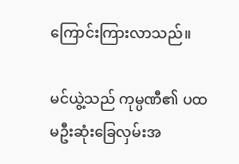ကြောင်းကြားလာသည်။

မင်ယွဲ့သည် ကုမ္ပဏီ၏ ပထမဦးဆုံးခြေလှမ်းအ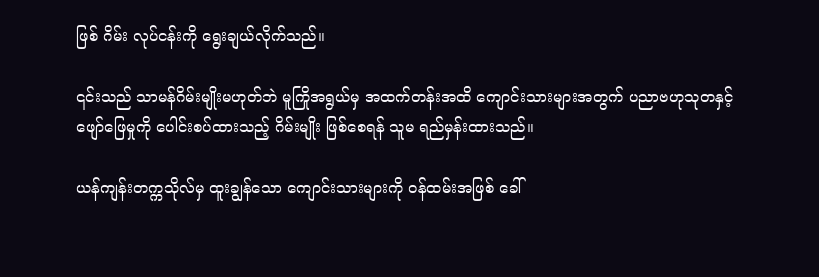ဖြစ် ဂိမ်း လုပ်ငန်းကို ရွေးချယ်လိုက်သည်။

၎င်းသည် သာမန်ဂိမ်းမျိုးမဟုတ်ဘဲ မူကြိုအရွယ်မှ အထက်တန်းအထိ ကျောင်းသားများအတွက် ပညာဗဟုသုတနှင့် ဖျော်ဖြေမှုကို ပေါင်းစပ်ထားသည့် ဂိမ်းမျိုး ဖြစ်စေရန် သူမ ရည်မှန်းထားသည်။

ယန်ကျန်းတက္ကသိုလ်မှ ထူးချွန်သော ကျောင်းသားများကို ဝန်ထမ်းအဖြစ် ခေါ်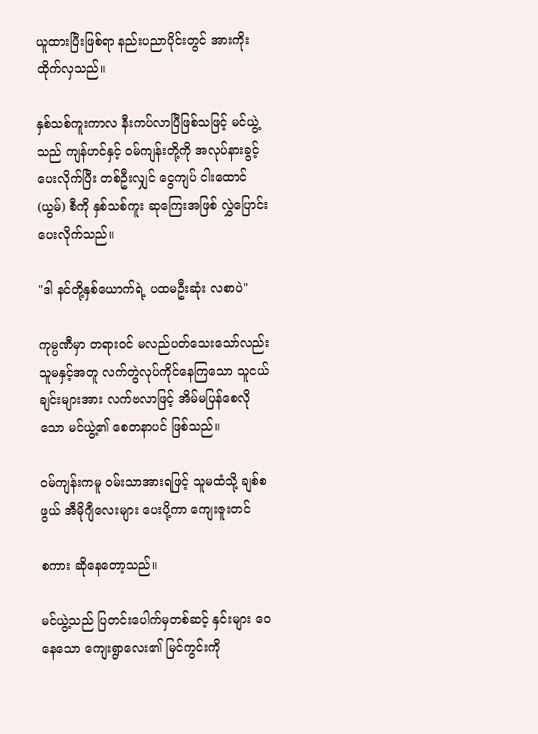ယူထားပြီးဖြစ်ရာ နည်းပညာပိုင်းတွင် အားကိုးထိုက်လှသည်။

နှစ်သစ်ကူးကာလ နီးကပ်လာပြီဖြစ်သဖြင့် မင်ယွဲ့သည် ကျန်ဟင်နှင့် ဝမ်ကျန်းတို့ကို အလုပ်နားခွင့်ပေးလိုက်ပြီး တစ်ဦးလျှင် ငွေကျပ် ငါးထောင် (ယွမ်) စီကို နှစ်သစ်ကူး ဆုကြေးအဖြစ် လွှဲပြောင်းပေးလိုက်သည်။

"ဒါ နင်တို့နှစ်ယောက်ရဲ့ ပထမဦးဆုံး လစာပဲ"

ကုမ္ပဏီမှာ တရားဝင် မလည်ပတ်သေးသော်လည်း သူမနှင့်အတူ လက်တွဲလုပ်ကိုင်နေကြသော သူငယ်ချင်းများအား လက်ဗလာဖြင့် အိမ်မပြန်စေလိုသော မင်ယွဲ့၏ စေတနာပင် ဖြစ်သည်။

ဝမ်ကျန်းကမူ ဝမ်းသာအားရဖြင့် သူမထံသို့ ချစ်စဖွယ် အီမိုဂျီလေးများ ပေးပို့ကာ ကျေးဇူးတင်

စကား ဆိုနေတော့သည်။

မင်ယွဲ့သည် ပြတင်းပေါက်မှတစ်ဆင့် နှင်းများ ဝေနေသော ကျေးရွာလေး၏ မြင်ကွင်းကို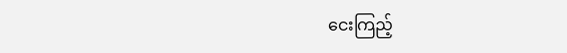ငေးကြည့်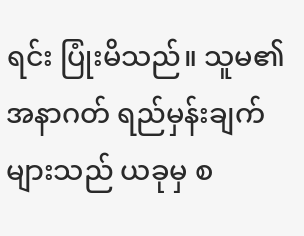ရင်း ပြုံးမိသည်။ သူမ၏ အနာဂတ် ရည်မှန်းချက်များသည် ယခုမှ စ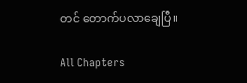တင် တောက်ပလာချေပြီ။

All Chapters